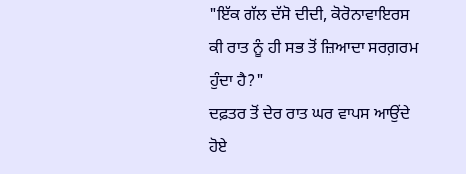"ਇੱਕ ਗੱਲ ਦੱਸੋ ਦੀਦੀ, ਕੋਰੋਨਾਵਾਇਰਸ ਕੀ ਰਾਤ ਨੂੰ ਹੀ ਸਭ ਤੋਂ ਜ਼ਿਆਦਾ ਸਰਗ਼ਰਮ ਹੁੰਦਾ ਹੈ?"
ਦਫ਼ਤਰ ਤੋਂ ਦੇਰ ਰਾਤ ਘਰ ਵਾਪਸ ਆਉਂਦੇ ਹੋਏ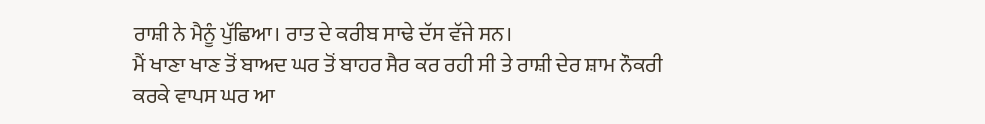ਰਾਸ਼ੀ ਨੇ ਮੈਨੂੰ ਪੁੱਛਿਆ। ਰਾਤ ਦੇ ਕਰੀਬ ਸਾਢੇ ਦੱਸ ਵੱਜੇ ਸਨ।
ਮੈਂ ਖਾਣਾ ਖਾਣ ਤੋਂ ਬਾਅਦ ਘਰ ਤੋਂ ਬਾਹਰ ਸੈਰ ਕਰ ਰਹੀ ਸੀ ਤੇ ਰਾਸ਼ੀ ਦੇਰ ਸ਼ਾਮ ਨੌਕਰੀ ਕਰਕੇ ਵਾਪਸ ਘਰ ਆ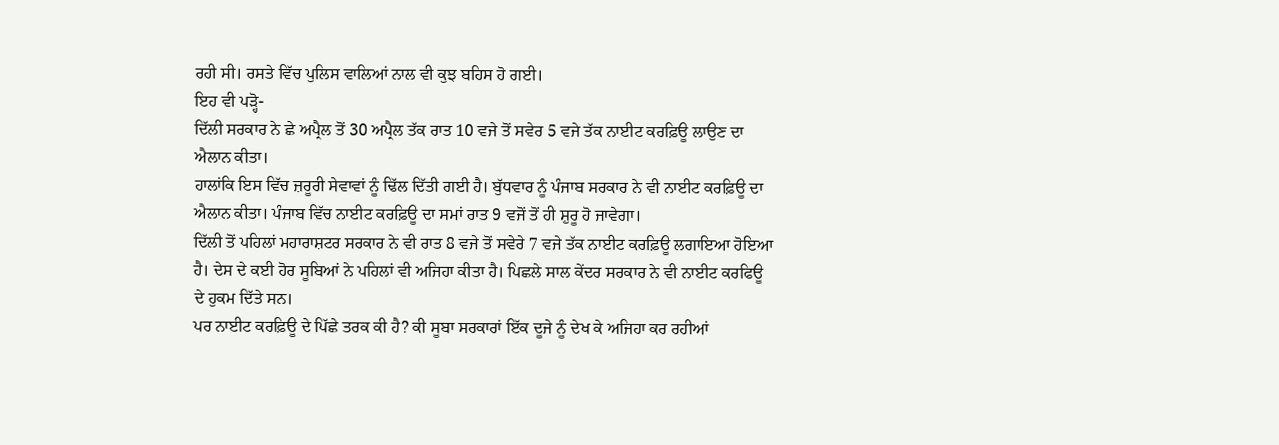ਰਹੀ ਸੀ। ਰਸਤੇ ਵਿੱਚ ਪੁਲਿਸ ਵਾਲਿਆਂ ਨਾਲ ਵੀ ਕੁਝ ਬਹਿਸ ਹੋ ਗਈ।
ਇਹ ਵੀ ਪੜ੍ਹੋ-
ਦਿੱਲੀ ਸਰਕਾਰ ਨੇ ਛੇ ਅਪ੍ਰੈਲ ਤੋਂ 30 ਅਪ੍ਰੈਲ ਤੱਕ ਰਾਤ 10 ਵਜੇ ਤੋਂ ਸਵੇਰ 5 ਵਜੇ ਤੱਕ ਨਾਈਟ ਕਰਫ਼ਿਊ ਲਾਉਣ ਦਾ ਐਲਾਨ ਕੀਤਾ।
ਹਾਲਾਂਕਿ ਇਸ ਵਿੱਚ ਜ਼ਰੂਰੀ ਸੇਵਾਵਾਂ ਨੂੰ ਢਿੱਲ ਦਿੱਤੀ ਗਈ ਹੈ। ਬੁੱਧਵਾਰ ਨੂੰ ਪੰਜਾਬ ਸਰਕਾਰ ਨੇ ਵੀ ਨਾਈਟ ਕਰਫ਼ਿਊ ਦਾ ਐਲਾਨ ਕੀਤਾ। ਪੰਜਾਬ ਵਿੱਚ ਨਾਈਟ ਕਰਫ਼ਿਊ ਦਾ ਸਮਾਂ ਰਾਤ 9 ਵਜੋਂ ਤੋਂ ਹੀ ਸ਼ੁਰੂ ਹੋ ਜਾਵੇਗਾ।
ਦਿੱਲੀ ਤੋਂ ਪਹਿਲਾਂ ਮਹਾਰਾਸ਼ਟਰ ਸਰਕਾਰ ਨੇ ਵੀ ਰਾਤ 8 ਵਜੇ ਤੋਂ ਸਵੇਰੇ 7 ਵਜੇ ਤੱਕ ਨਾਈਟ ਕਰਫ਼ਿਊ ਲਗਾਇਆ ਹੋਇਆ ਹੈ। ਦੇਸ ਦੇ ਕਈ ਹੋਰ ਸੂਬਿਆਂ ਨੇ ਪਹਿਲਾਂ ਵੀ ਅਜਿਹਾ ਕੀਤਾ ਹੈ। ਪਿਛਲੇ ਸਾਲ ਕੇਂਦਰ ਸਰਕਾਰ ਨੇ ਵੀ ਨਾਈਟ ਕਰਫਿਊ ਦੇ ਹੁਕਮ ਦਿੱਤੇ ਸਨ।
ਪਰ ਨਾਈਟ ਕਰਫ਼ਿਊ ਦੇ ਪਿੱਛੇ ਤਰਕ ਕੀ ਹੈ? ਕੀ ਸੂਬਾ ਸਰਕਾਰਾਂ ਇੱਕ ਦੂਜੇ ਨੂੰ ਦੇਖ ਕੇ ਅਜਿਹਾ ਕਰ ਰਹੀਆਂ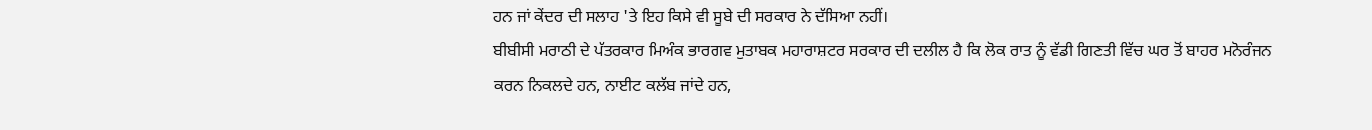ਹਨ ਜਾਂ ਕੇਂਦਰ ਦੀ ਸਲਾਹ 'ਤੇ ਇਹ ਕਿਸੇ ਵੀ ਸੂਬੇ ਦੀ ਸਰਕਾਰ ਨੇ ਦੱਸਿਆ ਨਹੀਂ।
ਬੀਬੀਸੀ ਮਰਾਠੀ ਦੇ ਪੱਤਰਕਾਰ ਮਿਅੰਕ ਭਾਰਗਵ ਮੁਤਾਬਕ ਮਹਾਰਾਸ਼ਟਰ ਸਰਕਾਰ ਦੀ ਦਲੀਲ ਹੈ ਕਿ ਲੋਕ ਰਾਤ ਨੂੰ ਵੱਡੀ ਗਿਣਤੀ ਵਿੱਚ ਘਰ ਤੋਂ ਬਾਹਰ ਮਨੋਰੰਜਨ ਕਰਨ ਨਿਕਲਦੇ ਹਨ, ਨਾਈਟ ਕਲੱਬ ਜਾਂਦੇ ਹਨ,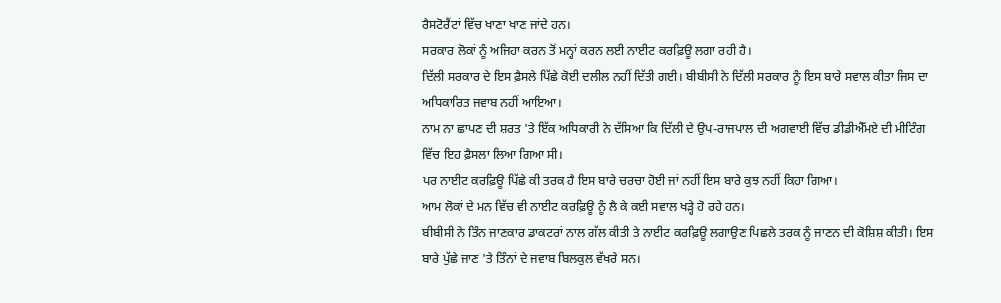ਰੈਸਟੋਰੈਂਟਾਂ ਵਿੱਚ ਖਾਣਾ ਖਾਣ ਜਾਂਦੇ ਹਨ।
ਸਰਕਾਰ ਲੋਕਾਂ ਨੂੰ ਅਜਿਹਾ ਕਰਨ ਤੋਂ ਮਨ੍ਹਾਂ ਕਰਨ ਲਈ ਨਾਈਟ ਕਰਫ਼ਿਊ ਲਗਾ ਰਹੀ ਹੈ।
ਦਿੱਲੀ ਸਰਕਾਰ ਦੇ ਇਸ ਫ਼ੈਸਲੇ ਪਿੱਛੇ ਕੋਈ ਦਲੀਲ ਨਹੀਂ ਦਿੱਤੀ ਗਈ। ਬੀਬੀਸੀ ਨੇ ਦਿੱਲੀ ਸਰਕਾਰ ਨੂੰ ਇਸ ਬਾਰੇ ਸਵਾਲ ਕੀਤਾ ਜਿਸ ਦਾ ਅਧਿਕਾਰਿਤ ਜਵਾਬ ਨਹੀਂ ਆਇਆ।
ਨਾਮ ਨਾ ਛਾਪਣ ਦੀ ਸ਼ਰਤ 'ਤੇ ਇੱਕ ਅਧਿਕਾਰੀ ਨੇ ਦੱਸਿਆ ਕਿ ਦਿੱਲੀ ਦੇ ਉਪ-ਰਾਜਪਾਲ ਦੀ ਅਗਵਾਈ ਵਿੱਚ ਡੀਡੀਐੱਮਏ ਦੀ ਮੀਟਿੰਗ ਵਿੱਚ ਇਹ ਫ਼ੈਸਲਾ ਲਿਆ ਗਿਆ ਸੀ।
ਪਰ ਨਾਈਟ ਕਰਫ਼ਿਊ ਪਿੱਛੇ ਕੀ ਤਰਕ ਹੈ ਇਸ ਬਾਰੇ ਚਰਚਾ ਹੋਈ ਜਾਂ ਨਹੀਂ ਇਸ ਬਾਰੇ ਕੁਝ ਨਹੀਂ ਕਿਹਾ ਗਿਆ।
ਆਮ ਲੋਕਾਂ ਦੇ ਮਨ ਵਿੱਚ ਵੀ ਨਾਈਟ ਕਰਫ਼ਿਊ ਨੂੰ ਲੈ ਕੇ ਕਈ ਸਵਾਲ ਖੜ੍ਹੇ ਹੋ ਰਹੇ ਹਨ।
ਬੀਬੀਸੀ ਨੇ ਤਿੰਨ ਜਾਣਕਾਰ ਡਾਕਟਰਾਂ ਨਾਲ ਗੱਲ ਕੀਤੀ ਤੇ ਨਾਈਟ ਕਰਫ਼ਿਊ ਲਗਾਉਣ ਪਿਛਲੇ ਤਰਕ ਨੂੰ ਜਾਣਨ ਦੀ ਕੋਸ਼ਿਸ਼ ਕੀਤੀ। ਇਸ ਬਾਰੇ ਪੁੱਛੇ ਜਾਣ 'ਤੇ ਤਿੰਨਾਂ ਦੇ ਜਵਾਬ ਬਿਲਕੁਲ ਵੱਖਰੇ ਸਨ।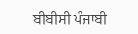ਬੀਬੀਸੀ ਪੰਜਾਬੀ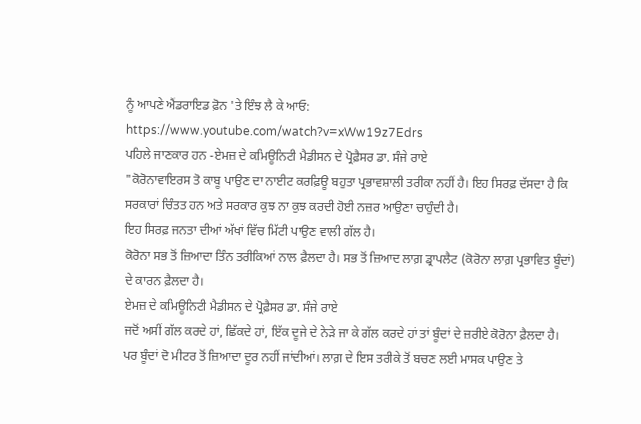ਨੂੰ ਆਪਣੇ ਐਂਡਰਾਇਡ ਫ਼ੋਨ 'ਤੇ ਇੰਝ ਲੈ ਕੇ ਆਓ:
https://www.youtube.com/watch?v=xWw19z7Edrs
ਪਹਿਲੇ ਜਾਣਕਾਰ ਹਨ -ਏਮਜ਼ ਦੇ ਕਮਿਊਨਿਟੀ ਮੈਡੀਸਨ ਦੇ ਪ੍ਰੋਫ਼ੈਸਰ ਡਾ. ਸੰਜੇ ਰਾਏ
"ਕੋਰੋਨਾਵਾਇਰਸ ਤੋ ਕਾਬੂ ਪਾਉਣ ਦਾ ਨਾਈਟ ਕਰਫ਼ਿਊ ਬਹੁਤਾ ਪ੍ਰਭਾਵਸ਼ਾਲੀ ਤਰੀਕਾ ਨਹੀਂ ਹੈ। ਇਹ ਸਿਰਫ਼ ਦੱਸਦਾ ਹੈ ਕਿ ਸਰਕਾਰਾਂ ਚਿੰਤਤ ਹਨ ਅਤੇ ਸਰਕਾਰ ਕੁਝ ਨਾ ਕੁਝ ਕਰਦੀ ਹੋਈ ਨਜ਼ਰ ਆਉਣਾ ਚਾਹੁੰਦੀ ਹੈ।
ਇਹ ਸਿਰਫ਼ ਜਨਤਾ ਦੀਆਂ ਅੱਖਾਂ ਵਿੱਚ ਮਿੱਟੀ ਪਾਉਣ ਵਾਲੀ ਗੱਲ ਹੈ।
ਕੋਰੋਨਾ ਸਭ ਤੋਂ ਜ਼ਿਆਦਾ ਤਿੰਨ ਤਰੀਕਿਆਂ ਨਾਲ ਫ਼ੈਲਦਾ ਹੈ। ਸਭ ਤੋਂ ਜ਼ਿਆਦ ਲਾਗ਼ ਡ੍ਰਾਪਲੈਟ (ਕੋਰੋਨਾ ਲਾਗ਼ ਪ੍ਰਭਾਵਿਤ ਬੂੰਦਾਂ) ਦੇ ਕਾਰਨ ਫ਼ੈਲਦਾ ਹੈ।
ਏਮਜ਼ ਦੇ ਕਮਿਊਨਿਟੀ ਮੈਡੀਸਨ ਦੇ ਪ੍ਰੋਫ਼ੈਸਰ ਡਾ. ਸੰਜੇ ਰਾਏ
ਜਦੋਂ ਅਸੀਂ ਗੱਲ ਕਰਦੇ ਹਾਂ, ਛਿੱਕਦੇ ਹਾਂ, ਇੱਕ ਦੂਜੇ ਦੇ ਨੇੜੇ ਜਾ ਕੇ ਗੱਲ ਕਰਦੇ ਹਾਂ ਤਾਂ ਬੂੰਦਾਂ ਦੇ ਜ਼ਰੀਏ ਕੋਰੋਨਾ ਫ਼ੈਲਦਾ ਹੈ।
ਪਰ ਬੂੰਦਾਂ ਦੋ ਮੀਟਰ ਤੋਂ ਜ਼ਿਆਦਾ ਦੂਰ ਨਹੀਂ ਜਾਂਦੀਆਂ। ਲਾਗ਼ ਦੇ ਇਸ ਤਰੀਕੇ ਤੋਂ ਬਚਣ ਲਈ ਮਾਸਕ ਪਾਉਣ ਤੇ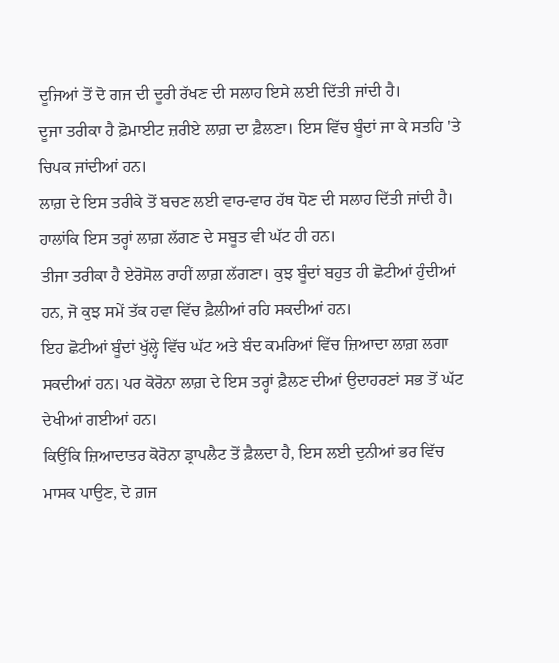ਦੂਜਿਆਂ ਤੋਂ ਦੋ ਗਜ ਦੀ ਦੂਰੀ ਰੱਖਣ ਦੀ ਸਲਾਹ ਇਸੇ ਲਈ ਦਿੱਤੀ ਜਾਂਦੀ ਹੈ।
ਦੂਜਾ ਤਰੀਕਾ ਹੈ ਫ਼ੋਮਾਈਟ ਜ਼ਰੀਏ ਲਾਗ਼ ਦਾ ਫ਼ੈਲਣਾ। ਇਸ ਵਿੱਚ ਬੂੰਦਾਂ ਜਾ ਕੇ ਸਤਹਿ 'ਤੇ ਚਿਪਕ ਜਾਂਦੀਆਂ ਹਨ।
ਲਾਗ਼ ਦੇ ਇਸ ਤਰੀਕੇ ਤੋਂ ਬਚਣ ਲਈ ਵਾਰ-ਵਾਰ ਹੱਥ ਧੋਣ ਦੀ ਸਲਾਹ ਦਿੱਤੀ ਜਾਂਦੀ ਹੈ। ਹਾਲਾਂਕਿ ਇਸ ਤਰ੍ਹਾਂ ਲਾਗ਼ ਲੱਗਣ ਦੇ ਸਬੂਤ ਵੀ ਘੱਟ ਹੀ ਹਨ।
ਤੀਜਾ ਤਰੀਕਾ ਹੈ ਏਰੋਸੋਲ ਰਾਹੀਂ ਲਾਗ਼ ਲੱਗਣਾ। ਕੁਝ ਬੂੰਦਾਂ ਬਹੁਤ ਹੀ ਛੋਟੀਆਂ ਹੁੰਦੀਆਂ ਹਨ, ਜੋ ਕੁਝ ਸਮੇਂ ਤੱਕ ਹਵਾ ਵਿੱਚ ਫ਼ੈਲੀਆਂ ਰਹਿ ਸਕਦੀਆਂ ਹਨ।
ਇਹ ਛੋਟੀਆਂ ਬੂੰਦਾਂ ਖੁੱਲ੍ਹੇ ਵਿੱਚ ਘੱਟ ਅਤੇ ਬੰਦ ਕਮਰਿਆਂ ਵਿੱਚ ਜ਼ਿਆਦਾ ਲਾਗ਼ ਲਗਾ ਸਕਦੀਆਂ ਹਨ। ਪਰ ਕੋਰੋਨਾ ਲਾਗ਼ ਦੇ ਇਸ ਤਰ੍ਹਾਂ ਫ਼ੈਲਣ ਦੀਆਂ ਉਦਾਹਰਣਾਂ ਸਭ ਤੋਂ ਘੱਟ ਦੇਖੀਆਂ ਗਈਆਂ ਹਨ।
ਕਿਉਂਕਿ ਜ਼ਿਆਦਾਤਰ ਕੋਰੋਨਾ ਡ੍ਰਾਪਲੈਟ ਤੋਂ ਫ਼ੈਲਦਾ ਹੈ, ਇਸ ਲਈ ਦੁਨੀਆਂ ਭਰ ਵਿੱਚ ਮਾਸਕ ਪਾਉਣ, ਦੋ ਗ਼ਜ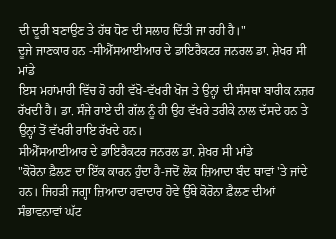ਦੀ ਦੂਰੀ ਬਣਾਉਣ ਤੇ ਹੱਥ ਧੋਣ ਦੀ ਸਲਾਹ ਦਿੱਤੀ ਜਾ ਰਹੀ ਹੈ।"
ਦੂਜੇ ਜਾਣਕਾਰ ਹਨ -ਸੀਐੱਸਆਈਆਰ ਦੇ ਡਾਇਰੈਕਟਰ ਜਨਰਲ ਡਾ. ਸ਼ੇਖਰ ਸੀ ਮਾਂਡੇ
ਇਸ ਮਹਾਂਮਾਰੀ ਵਿੱਚ ਹੋ ਰਹੀ ਵੱਖੋ-ਵੱਖਰੀ ਖੋਜ ਤੇ ਉਨ੍ਹਾਂ ਦੀ ਸੰਸਥਾ ਬਾਰੀਕ ਨਜ਼ਰ ਰੱਖਦੀ ਹੈ। ਡਾ. ਸੰਜੇ ਰਾਏ ਦੀ ਗੱਲ ਨੂੰ ਹੀ ਉਹ ਵੱਖਰੇ ਤਰੀਕੇ ਨਾਲ ਦੱਸਦੇ ਹਨ ਤੇ ਉਨ੍ਹਾਂ ਤੋਂ ਵੱਖਰੀ ਰਾਇ ਰੱਖਦੇ ਹਨ।
ਸੀਐੱਸਆਈਆਰ ਦੇ ਡਾਇਰੈਕਟਰ ਜਨਰਲ ਡਾ. ਸ਼ੇਖਰ ਸੀ ਮਾਂਡੇ
"ਕੋਰੋਨਾ ਫ਼ੈਲਣ ਦਾ ਇੱਕ ਕਾਰਨ ਹੁੰਦਾ ਹੈ-ਜਦੋਂ ਲੋਕ ਜ਼ਿਆਦਾ ਬੰਦ ਥਾਵਾਂ 'ਤੇ ਜਾਂਦੇ ਹਨ। ਜਿਹੜੀ ਜਗ੍ਹਾ ਜ਼ਿਆਦਾ ਹਵਾਦਾਰ ਹੋਵੇ ਉੱਥੇ ਕੋਰੋਨਾ ਫ਼ੈਲਣ ਦੀਆਂ ਸੰਭਾਵਨਾਵਾਂ ਘੱਟ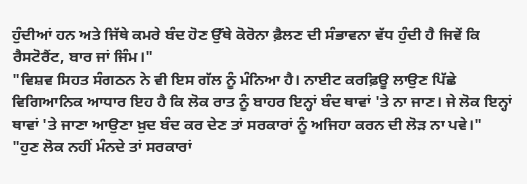ਹੁੰਦੀਆਂ ਹਨ ਅਤੇ ਜਿੱਥੇ ਕਮਰੇ ਬੰਦ ਹੋਣ ਉੱਥੇ ਕੋਰੋਨਾ ਫ਼ੈਲਣ ਦੀ ਸੰਭਾਵਨਾ ਵੱਧ ਹੁੰਦੀ ਹੈ ਜਿਵੇਂ ਕਿ ਰੈਸਟੋਰੈਂਟ, ਬਾਰ ਜਾਂ ਜਿੰਮ।"
"ਵਿਸ਼ਵ ਸਿਹਤ ਸੰਗਠਨ ਨੇ ਵੀ ਇਸ ਗੱਲ ਨੂੰ ਮੰਨਿਆ ਹੈ। ਨਾਈਟ ਕਰਫ਼ਿਊ ਲਾਉਣ ਪਿੱਛੇ ਵਿਗਿਆਨਿਕ ਆਧਾਰ ਇਹ ਹੈ ਕਿ ਲੋਕ ਰਾਤ ਨੂੰ ਬਾਹਰ ਇਨ੍ਹਾਂ ਬੰਦ ਥਾਵਾਂ 'ਤੇ ਨਾ ਜਾਣ। ਜੇ ਲੋਕ ਇਨ੍ਹਾਂ ਥਾਵਾਂ 'ਤੇ ਜਾਣਾ ਆਉਣਾ ਖ਼ੁਦ ਬੰਦ ਕਰ ਦੇਣ ਤਾਂ ਸਰਕਾਰਾਂ ਨੂੰ ਅਜਿਹਾ ਕਰਨ ਦੀ ਲੋੜ ਨਾ ਪਵੇ।"
"ਹੁਣ ਲੋਕ ਨਹੀਂ ਮੰਨਦੇ ਤਾਂ ਸਰਕਾਰਾਂ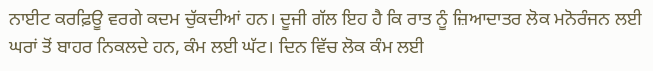ਨਾਈਟ ਕਰਫ਼ਿਊ ਵਰਗੇ ਕਦਮ ਚੁੱਕਦੀਆਂ ਹਨ। ਦੂਜੀ ਗੱਲ ਇਹ ਹੈ ਕਿ ਰਾਤ ਨੂੰ ਜ਼ਿਆਦਾਤਰ ਲੋਕ ਮਨੋਰੰਜਨ ਲਈ ਘਰਾਂ ਤੋਂ ਬਾਹਰ ਨਿਕਲਦੇ ਹਨ, ਕੰਮ ਲਈ ਘੱਟ। ਦਿਨ ਵਿੱਚ ਲੋਕ ਕੰਮ ਲਈ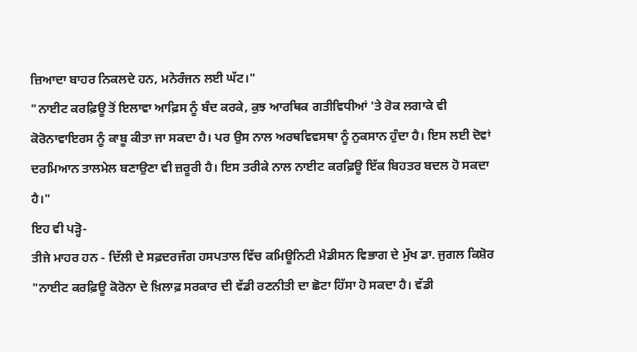ਜ਼ਿਆਦਾ ਬਾਹਰ ਨਿਕਲਦੇ ਹਨ, ਮਨੋਰੰਜਨ ਲਈ ਘੱਟ।"
"ਨਾਈਟ ਕਰਫ਼ਿਊ ਤੋਂ ਇਲਾਵਾ ਆਫ਼ਿਸ ਨੂੰ ਬੰਦ ਕਰਕੇ, ਕੁਝ ਆਰਥਿਕ ਗਤੀਵਿਧੀਆਂ 'ਤੇ ਰੋਕ ਲਗਾਕੇ ਵੀ ਕੋਰੋਨਾਵਾਇਰਸ ਨੂੰ ਕਾਬੂ ਕੀਤਾ ਜਾ ਸਕਦਾ ਹੈ। ਪਰ ਉਸ ਨਾਲ ਅਰਥਵਿਵਸਥਾ ਨੂੰ ਨੁਕਸਾਨ ਹੁੰਦਾ ਹੈ। ਇਸ ਲਈ ਦੋਵਾਂ ਦਰਮਿਆਨ ਤਾਲਮੇਲ ਬਣਾਉਣਾ ਵੀ ਜ਼ਰੂਰੀ ਹੈ। ਇਸ ਤਰੀਕੇ ਨਾਲ ਨਾਈਟ ਕਰਫ਼ਿਊ ਇੱਕ ਬਿਹਤਰ ਬਦਲ ਹੋ ਸਕਦਾ ਹੈ।"
ਇਹ ਵੀ ਪੜ੍ਹੋ-
ਤੀਜੇ ਮਾਹਰ ਹਨ - ਦਿੱਲੀ ਦੇ ਸਫ਼ਦਰਜੰਗ ਹਸਪਤਾਲ ਵਿੱਚ ਕਮਿਊਨਿਟੀ ਮੈਡੀਸਨ ਵਿਭਾਗ ਦੇ ਮੁੱਖ ਡਾ. ਜੁਗਲ ਕਿਸ਼ੋਰ
"ਨਾਈਟ ਕਰਫ਼ਿਊ ਕੋਰੋਨਾ ਦੇ ਖ਼ਿਲਾਫ਼ ਸਰਕਾਰ ਦੀ ਵੱਡੀ ਰਣਨੀਤੀ ਦਾ ਛੋਟਾ ਹਿੱਸਾ ਹੋ ਸਕਦਾ ਹੈ। ਵੱਡੀ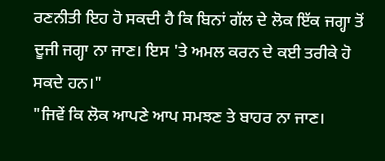ਰਣਨੀਤੀ ਇਹ ਹੋ ਸਕਦੀ ਹੈ ਕਿ ਬਿਨਾਂ ਗੱਲ ਦੇ ਲੋਕ ਇੱਕ ਜਗ੍ਹਾ ਤੋਂ ਦੂਜੀ ਜਗ੍ਹਾ ਨਾ ਜਾਣ। ਇਸ 'ਤੇ ਅਮਲ ਕਰਨ ਦੇ ਕਈ ਤਰੀਕੇ ਹੋ ਸਕਦੇ ਹਨ।"
"ਜਿਵੇਂ ਕਿ ਲੋਕ ਆਪਣੇ ਆਪ ਸਮਝਣ ਤੇ ਬਾਹਰ ਨਾ ਜਾਣ।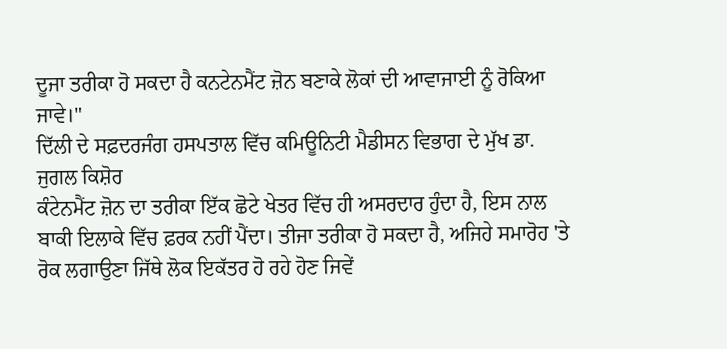ਦੂਜਾ ਤਰੀਕਾ ਹੋ ਸਕਦਾ ਹੈ ਕਨਟੇਨਮੈਂਟ ਜ਼ੋਨ ਬਣਾਕੇ ਲੋਕਾਂ ਦੀ ਆਵਾਜਾਈ ਨੂੰ ਰੋਕਿਆ ਜਾਵੇ।"
ਦਿੱਲੀ ਦੇ ਸਫ਼ਦਰਜੰਗ ਹਸਪਤਾਲ ਵਿੱਚ ਕਮਿਊਨਿਟੀ ਮੈਡੀਸਨ ਵਿਭਾਗ ਦੇ ਮੁੱਖ ਡਾ. ਜੁਗਲ ਕਿਸ਼ੋਰ
ਕੰਟੇਨਮੈਂਟ ਜ਼ੋਨ ਦਾ ਤਰੀਕਾ ਇੱਕ ਛੋਟੇ ਖੇਤਰ ਵਿੱਚ ਹੀ ਅਸਰਦਾਰ ਹੁੰਦਾ ਹੈ, ਇਸ ਨਾਲ ਬਾਕੀ ਇਲਾਕੇ ਵਿੱਚ ਫ਼ਰਕ ਨਹੀਂ ਪੈਂਦਾ। ਤੀਜਾ ਤਰੀਕਾ ਹੋ ਸਕਦਾ ਹੈ, ਅਜਿਹੇ ਸਮਾਰੋਹ 'ਤੇ ਰੋਕ ਲਗਾਉਣਾ ਜਿੱਥੇ ਲੋਕ ਇਕੱਤਰ ਹੋ ਰਹੇ ਹੋਣ ਜਿਵੇਂ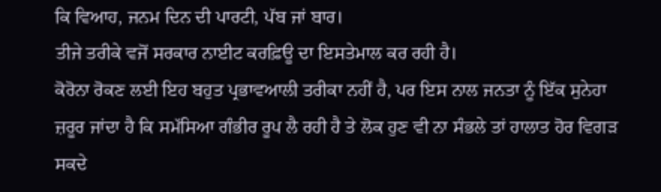ਕਿ ਵਿਆਹ, ਜਨਮ ਦਿਨ ਦੀ ਪਾਰਟੀ, ਪੱਬ ਜਾਂ ਬਾਰ।
ਤੀਜੇ ਤਰੀਕੇ ਵਜੋਂ ਸਰਕਾਰ ਨਾਈਟ ਕਰਫ਼ਿਊ ਦਾ ਇਸਤੇਮਾਲ ਕਰ ਰਹੀ ਹੈ।
ਕੋਰੋਨਾ ਰੋਕਣ ਲਈ ਇਹ ਬਹੁਤ ਪ੍ਰਭਾਵਆਲੀ ਤਰੀਕਾ ਨਹੀਂ ਹੈ, ਪਰ ਇਸ ਨਾਲ ਜਨਤਾ ਨੂੰ ਇੱਕ ਸੁਨੇਹਾ ਜ਼ਰੂਰ ਜਾਂਦਾ ਹੈ ਕਿ ਸਮੱਸਿਆ ਗੰਭੀਰ ਰੂਪ ਲੈ ਰਹੀ ਹੈ ਤੇ ਲੋਕ ਹੁਣ ਵੀ ਨਾ ਸੰਭਲੇ ਤਾਂ ਹਾਲਾਤ ਹੋਰ ਵਿਗੜ ਸਕਦੇ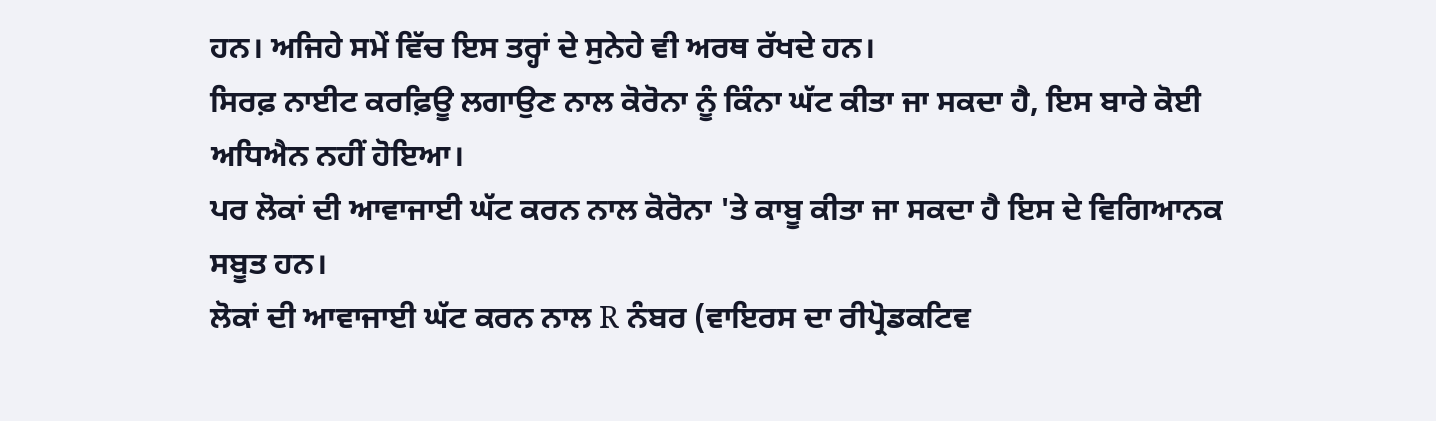ਹਨ। ਅਜਿਹੇ ਸਮੇਂ ਵਿੱਚ ਇਸ ਤਰ੍ਹਾਂ ਦੇ ਸੁਨੇਹੇ ਵੀ ਅਰਥ ਰੱਖਦੇ ਹਨ।
ਸਿਰਫ਼ ਨਾਈਟ ਕਰਫ਼ਿਊ ਲਗਾਉਣ ਨਾਲ ਕੋਰੋਨਾ ਨੂੰ ਕਿੰਨਾ ਘੱਟ ਕੀਤਾ ਜਾ ਸਕਦਾ ਹੈ, ਇਸ ਬਾਰੇ ਕੋਈ ਅਧਿਐਨ ਨਹੀਂ ਹੋਇਆ।
ਪਰ ਲੋਕਾਂ ਦੀ ਆਵਾਜਾਈ ਘੱਟ ਕਰਨ ਨਾਲ ਕੋਰੋਨਾ 'ਤੇ ਕਾਬੂ ਕੀਤਾ ਜਾ ਸਕਦਾ ਹੈ ਇਸ ਦੇ ਵਿਗਿਆਨਕ ਸਬੂਤ ਹਨ।
ਲੋਕਾਂ ਦੀ ਆਵਾਜਾਈ ਘੱਟ ਕਰਨ ਨਾਲ R ਨੰਬਰ (ਵਾਇਰਸ ਦਾ ਰੀਪ੍ਰੋਡਕਟਿਵ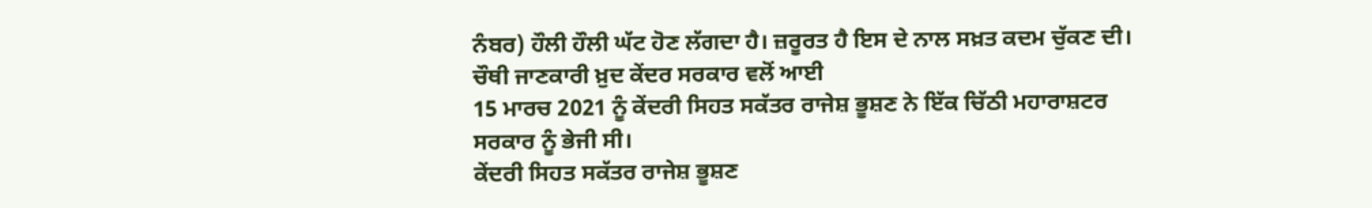ਨੰਬਰ) ਹੌਲੀ ਹੌਲੀ ਘੱਟ ਹੋਣ ਲੱਗਦਾ ਹੈ। ਜ਼ਰੂਰਤ ਹੈ ਇਸ ਦੇ ਨਾਲ ਸਖ਼ਤ ਕਦਮ ਚੁੱਕਣ ਦੀ।
ਚੌਥੀ ਜਾਣਕਾਰੀ ਖ਼ੁਦ ਕੇਂਦਰ ਸਰਕਾਰ ਵਲੋਂ ਆਈ
15 ਮਾਰਚ 2021 ਨੂੰ ਕੇਂਦਰੀ ਸਿਹਤ ਸਕੱਤਰ ਰਾਜੇਸ਼ ਭੂਸ਼ਣ ਨੇ ਇੱਕ ਚਿੱਠੀ ਮਹਾਰਾਸ਼ਟਰ ਸਰਕਾਰ ਨੂੰ ਭੇਜੀ ਸੀ।
ਕੇਂਦਰੀ ਸਿਹਤ ਸਕੱਤਰ ਰਾਜੇਸ਼ ਭੂਸ਼ਣ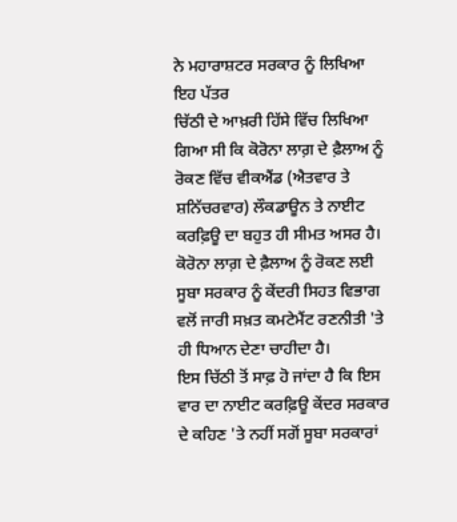ਨੇ ਮਹਾਰਾਸ਼ਟਰ ਸਰਕਾਰ ਨੂੰ ਲਿਖਿਆ ਇਹ ਪੱਤਰ
ਚਿੱਠੀ ਦੇ ਆਖ਼ਰੀ ਹਿੱਸੇ ਵਿੱਚ ਲਿਖਿਆ ਗਿਆ ਸੀ ਕਿ ਕੋਰੋਨਾ ਲਾਗ਼ ਦੇ ਫ਼ੈਲਾਅ ਨੂੰ ਰੋਕਣ ਵਿੱਚ ਵੀਕਐਂਡ (ਐਤਵਾਰ ਤੇ ਸ਼ਨਿੱਚਰਵਾਰ) ਲੌਕਡਾਊਨ ਤੇ ਨਾਈਟ ਕਰਫ਼ਿਊ ਦਾ ਬਹੁਤ ਹੀ ਸੀਮਤ ਅਸਰ ਹੈ।
ਕੋਰੋਨਾ ਲਾਗ਼ ਦੇ ਫ਼ੈਲਾਅ ਨੂੰ ਰੋਕਣ ਲਈ ਸੂਬਾ ਸਰਕਾਰ ਨੂੰ ਕੇਂਦਰੀ ਸਿਹਤ ਵਿਭਾਗ ਵਲੋਂ ਜਾਰੀ ਸਖ਼ਤ ਕਮਟੇਮੈਂਟ ਰਣਨੀਤੀ 'ਤੇ ਹੀ ਧਿਆਨ ਦੇਣਾ ਚਾਹੀਦਾ ਹੈ।
ਇਸ ਚਿੱਠੀ ਤੋਂ ਸਾਫ਼ ਹੋ ਜਾਂਦਾ ਹੈ ਕਿ ਇਸ ਵਾਰ ਦਾ ਨਾਈਟ ਕਰਫ਼ਿਊ ਕੇਂਦਰ ਸਰਕਾਰ ਦੇ ਕਹਿਣ 'ਤੇ ਨਹੀਂ ਸਗੋਂ ਸੂਬਾ ਸਰਕਾਰਾਂ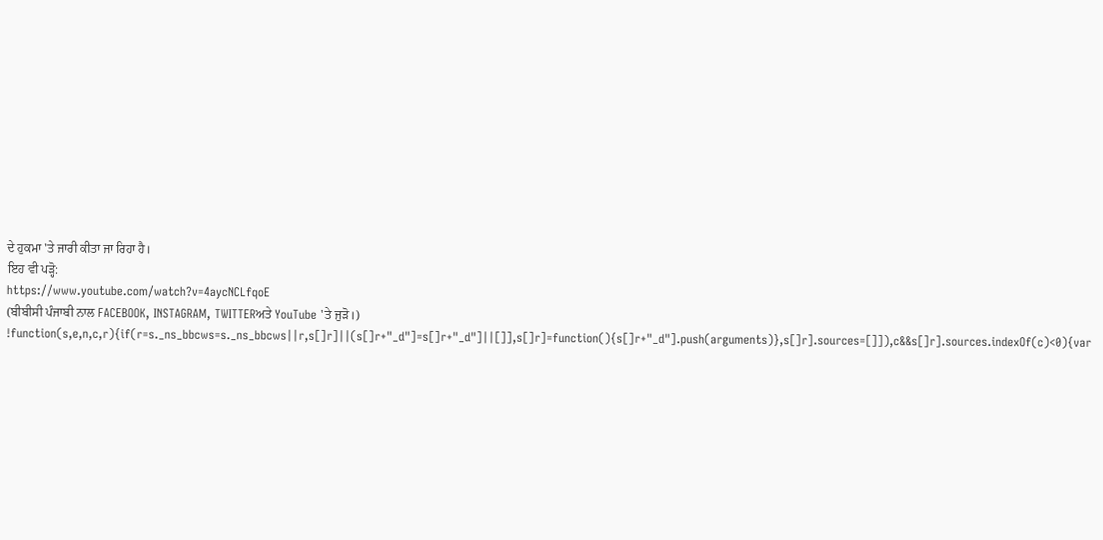ਦੇ ਹੁਕਮਾ 'ਤੇ ਜਾਰੀ ਕੀਤਾ ਜਾ ਰਿਹਾ ਹੈ।
ਇਹ ਵੀ ਪੜ੍ਹੋ:
https://www.youtube.com/watch?v=4aycNCLfqoE
(ਬੀਬੀਸੀ ਪੰਜਾਬੀ ਨਾਲ FACEBOOK, INSTAGRAM, TWITTERਅਤੇ YouTube 'ਤੇ ਜੁੜੋ।)
!function(s,e,n,c,r){if(r=s._ns_bbcws=s._ns_bbcws||r,s[]r]||(s[]r+"_d"]=s[]r+"_d"]||[]],s[]r]=function(){s[]r+"_d"].push(arguments)},s[]r].sources=[]]),c&&s[]r].sources.indexOf(c)<0){var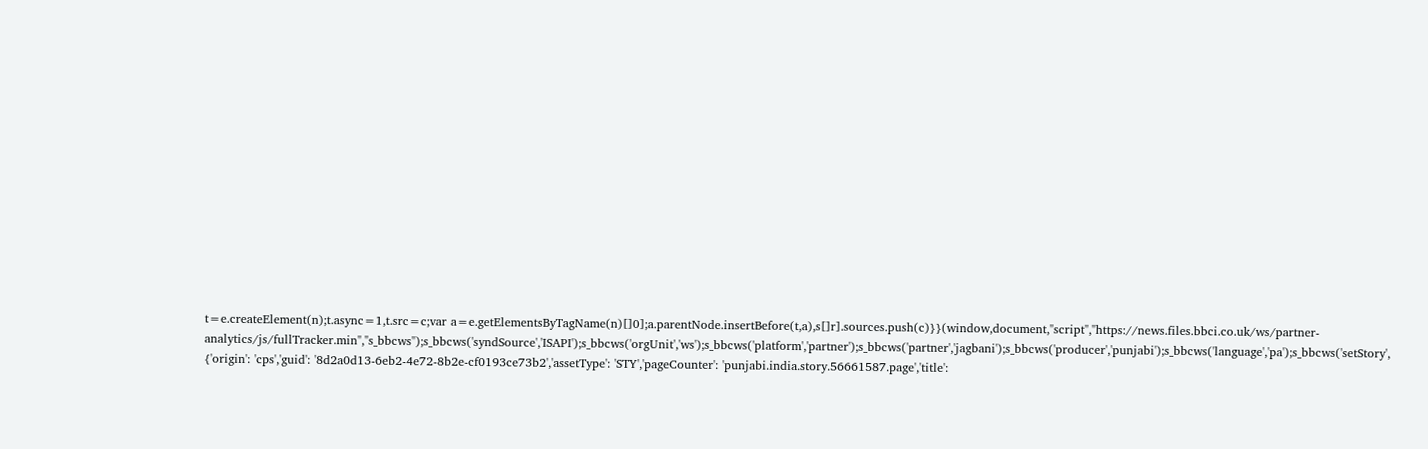t=e.createElement(n);t.async=1,t.src=c;var a=e.getElementsByTagName(n)[]0];a.parentNode.insertBefore(t,a),s[]r].sources.push(c)}}(window,document,"script","https://news.files.bbci.co.uk/ws/partner-analytics/js/fullTracker.min","s_bbcws");s_bbcws('syndSource','ISAPI');s_bbcws('orgUnit','ws');s_bbcws('platform','partner');s_bbcws('partner','jagbani');s_bbcws('producer','punjabi');s_bbcws('language','pa');s_bbcws('setStory', {'origin': 'cps','guid': '8d2a0d13-6eb2-4e72-8b2e-cf0193ce73b2','assetType': 'STY','pageCounter': 'punjabi.india.story.56661587.page','title':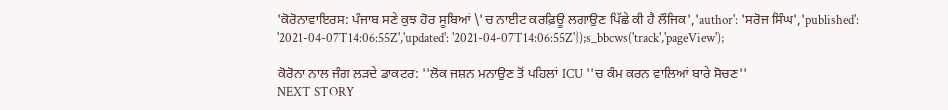'ਕੋਰੋਨਾਵਾਇਰਸ: ਪੰਜਾਬ ਸਣੇ ਕੁਝ ਹੋਰ ਸੂਬਿਆਂ \'ਚ ਨਾਈਟ ਕਰਫ਼ਿਊ ਲਗਾਉਣ ਪਿੱਛੇ ਕੀ ਹੈ ਲੌਜਿਕ','author': 'ਸਰੋਜ ਸਿੰਘ','published': '2021-04-07T14:06:55Z','updated': '2021-04-07T14:06:55Z'});s_bbcws('track','pageView');

ਕੋਰੋਨਾ ਨਾਲ ਜੰਗ ਲੜਦੇ ਡਾਕਟਰ: ''ਲੋਕ ਜਸ਼ਨ ਮਨਾਉਣ ਤੋਂ ਪਹਿਲਾਂ ICU ''ਚ ਕੰਮ ਕਰਨ ਵਾਲਿਆਂ ਬਾਰੇ ਸੋਚਣ''
NEXT STORY